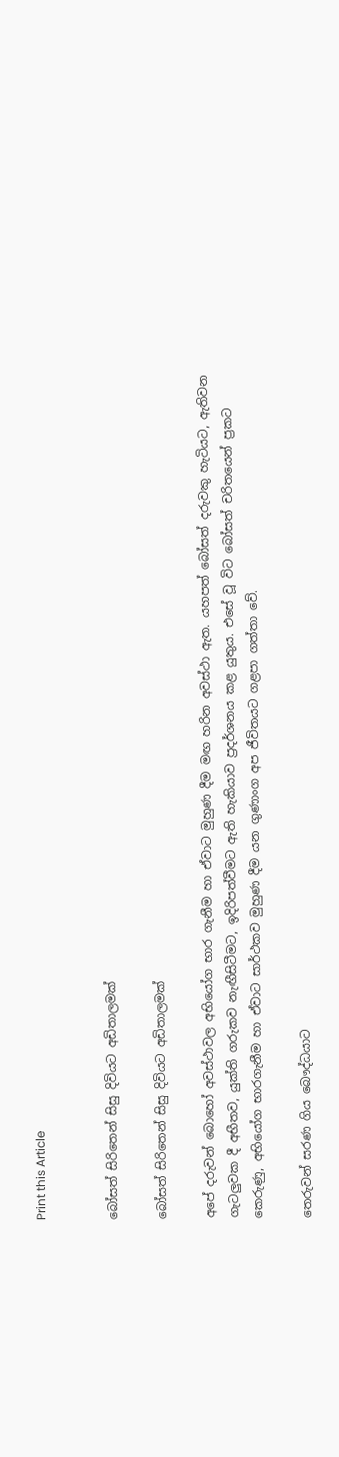Print this Article


බෝසත් සිරිතෙන් සිසු දිවියට අඩිතාලමක්

බෝසත් සිරිතෙන් සිසු දිවියට අඩිතාලමක්

අපේ දරුවන් බොහෝ අවස්ථාවල අභියෝග භාර ගැනීම හා ඒවාට මුහුණ දීම මඟ හරින අවස්ථා ඇත. යහපත් බෝසත් දරුවකු හැටියට, ඇතිවන ගැටලුවක දී අභීතව, යුක්ති ගරුකව නැඟීසිටීමට, ඉදිරිපත්වීමට ඇති හැකියාව ප්‍රදර්ශනය කළ යුතුය. එසේ වූ විට බෝසත් චරිතයෙන් ප්‍රකට කෙරුණු, අභියෝග භාරගැනීම හා ඒවාට සාර්ථකව මුහුණ දීම යන ගුණාංග අප ජීවිතයට ගළපා ගත්තා වේ.

තෙරුවන් සරණ ගිය බෞද්ධයාට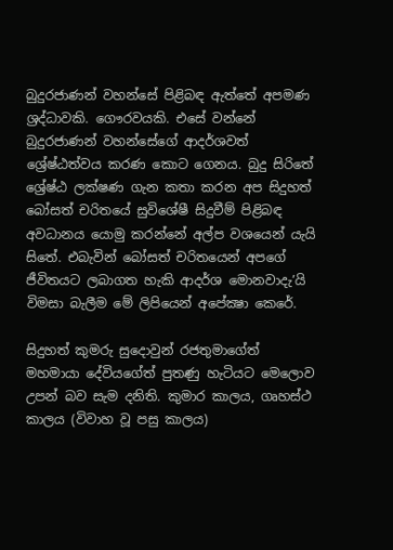බුදුරජාණන් වහන්සේ පිළිබඳ ඇත්තේ අපමණ ශ්‍රද්ධාවකි. ගෞරවයකි. එසේ වන්නේ බුදුරජාණන් වහන්සේගේ ආදර්ශවත් ශ්‍රේෂ්ඨත්වය කරණ කොට ගෙනය. බුදු සිරිතේ ශ්‍රේෂ්ඨ ලක්ෂණ ගැන කතා කරන අප සිදුහත් බෝසත් චරිතයේ සුවිශේෂී සිදුවීම් පිළිබඳ අවධානය යොමු කරන්නේ අල්ප වශයෙන් යැයි සිතේ. එබැවින් බෝසත් චරිතයෙන් අපගේ ජීවිතයට ලබාගත හැකි ආදර්ශ මොනවාදැ’යි විමසා බැලීම මේ ලිපියෙන් අපේක්‍ෂා කෙරේ.

සිදුහත් කුමරු සුදොවුන් රජතුමාගේත් මහමායා දේවියගේත් පුතණු හැටියට මෙලොව උපන් බව සැම දනිති. කුමාර කාලය, ගෘහස්ථ කාලය (විවාහ වූ පසු කාලය)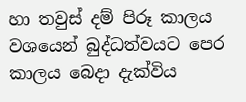හා තවුස් දම් පිරූ කාලය වශයෙන් බුද්ධත්වයට පෙර කාලය බෙදා දැක්විය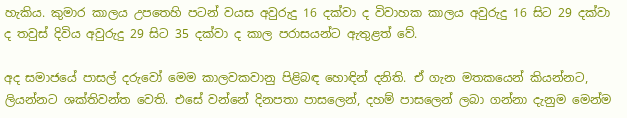හැකිය. කුමාර කාලය උපතෙහි පටන් වයස අවුරුදු 16 දක්වා ද විවාහක කාලය අවුරුදු 16 සිට 29 දක්වා ද තවුස් දිවිය අවුරුදු 29 සිට 35 දක්වා ද කාල පරාසයන්ට ඇතුළත් වේ.

අද සමාජයේ පාසල් දරුවෝ මෙම කාලවකවානු පිළිබඳ හොඳින් දනිති. ඒ ගැන මතකයෙන් කියන්නට, ලියන්නට ශක්තිවන්ත වෙති. එසේ වන්නේ දිනපතා පාසලෙන්, දහම් පාසලෙන් ලබා ගන්නා දැනුම මෙන්ම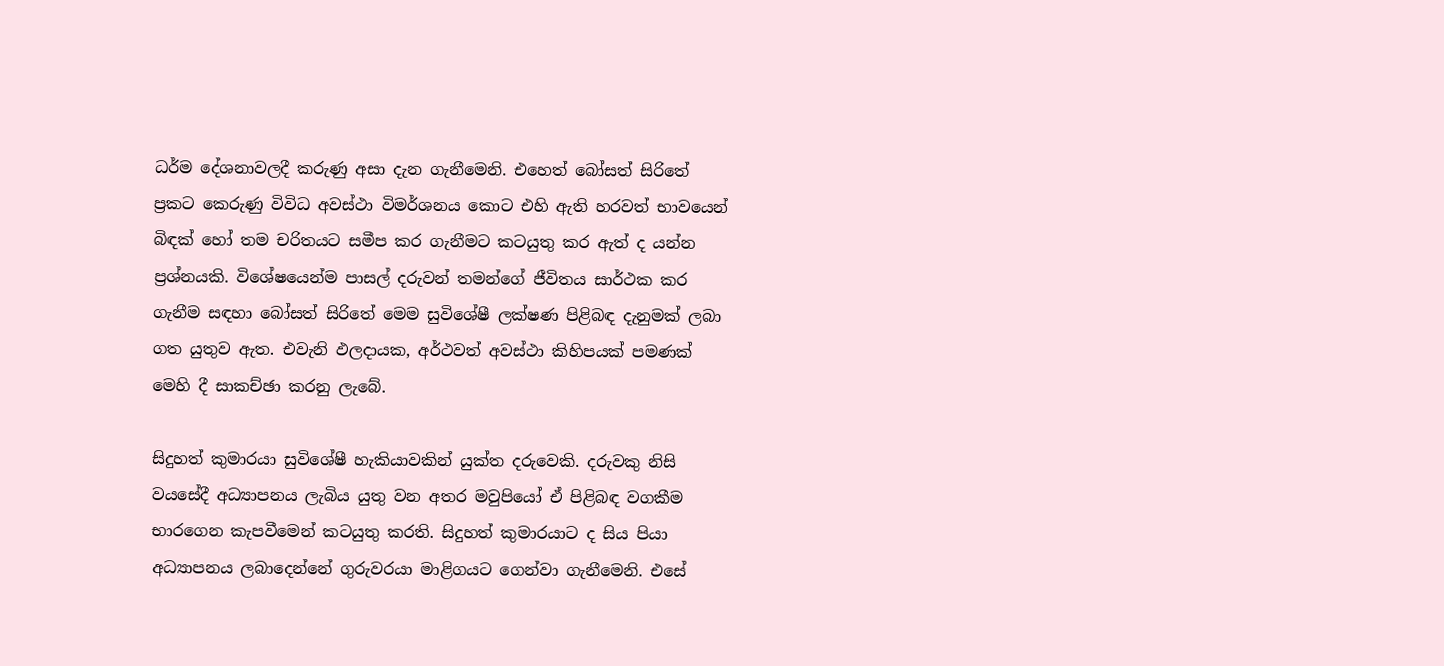ධර්ම දේශනාවලදී කරුණු අසා දැන ගැනීමෙනි. එහෙත් බෝසත් සිරිතේ ප්‍රකට කෙරුණු විවිධ අවස්ථා විමර්ශනය කොට එහි ඇති හරවත් භාවයෙන් බිඳක් හෝ තම චරිතයට සමීප කර ගැනීමට කටයුතු කර ඇත් ද යන්න ප්‍රශ්නයකි. විශේෂයෙන්ම පාසල් දරුවන් තමන්ගේ ජීවිතය සාර්ථක කර ගැනීම සඳහා බෝසත් සිරිතේ මෙම සුවිශේෂී ලක්ෂණ පිළිබඳ දැනුමක් ලබා ගත යුතුව ඇත. එවැනි ඵලදායක, අර්ථවත් අවස්ථා කිහිපයක් පමණක් මෙහි දී සාකච්ඡා කරනු ලැබේ.

සිදුහත් කුමාරයා සුවිශේෂී හැකියාවකින් යුක්ත දරුවෙකි. දරුවකු නිසි වයසේදී අධ්‍යාපනය ලැබිය යුතු වන අතර මවුපියෝ ඒ පිළිබඳ වගකීම භාරගෙන කැපවීමෙන් කටයුතු කරති. සිදුහත් කුමාරයාට ද සිය පියා අධ්‍යාපනය ලබාදෙන්නේ ගුරුවරයා මාළිගයට ගෙන්වා ගැනීමෙනි. එසේ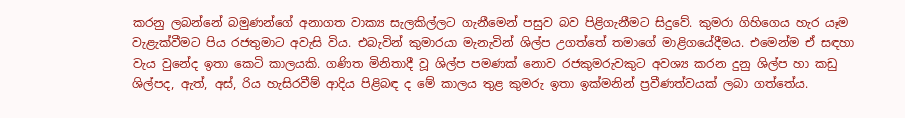කරනු ලබන්නේ බමුණන්ගේ අනාගත වාක්‍ය සැලකිල්ලට ගැනීමෙන් පසුව බව පිළිගැනීමට සිදුවේ. කුමරා ගිහිගෙය හැර යෑම වැළැක්වීමට පිය රජතුමාට අවැසි විය. එබැවින් කුමාරයා මැනැවින් ශිල්ප උගත්තේ තමාගේ මාළිගයේදීමය. එමෙන්ම ඒ සඳහා වැය වුනේද ඉතා කෙටි කාලයකි. ගණිත මිනිතාදී වූ ශිල්ප පමණක් නොව රජකුමරුවකුට අවශ්‍ය කරන දුනු ශිල්ප හා කඩු ශිල්පද, ඇත්, අස්, රිය හැසිරවීම් ආදිය පිළිබඳ ද මේ කාලය තුළ කුමරු ඉතා ඉක්මනින් ප්‍රවීණත්වයක් ලබා ගත්තේය.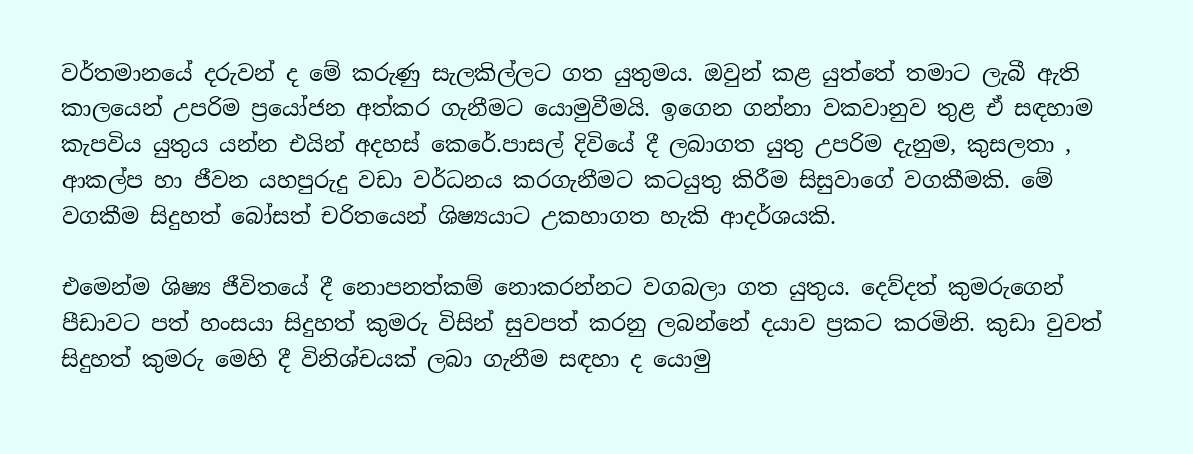වර්තමානයේ දරුවන් ද මේ කරුණු සැලකිල්ලට ගත යුතුමය. ඔවුන් කළ යුත්තේ තමාට ලැබී ඇති කාලයෙන් උපරිම ප්‍රයෝජන අත්කර ගැනීමට යොමුවීමයි. ඉගෙන ගන්නා වකවානුව තුළ ඒ සඳහාම කැපවිය යුතුය යන්න එයින් අදහස් කෙරේ.පාසල් දිවියේ දී ලබාගත යුතු උපරිම දැනුම, කුසලතා , ආකල්ප හා ජීවන යහපුරුදු වඩා වර්ධනය කරගැනීමට කටයුතු කිරීම සිසුවාගේ වගකීමකි. මේ වගකීම සිදුහත් බෝසත් චරිතයෙන් ශිෂ්‍යයාට උකහාගත හැකි ආදර්ශයකි.

එමෙන්ම ශිෂ්‍ය ජීවිතයේ දී නොපනත්කම් නොකරන්නට වගබලා ගත යුතුය. දෙව්දත් කුමරුගෙන් පීඩාවට පත් හංසයා සිදුහත් කුමරු විසින් සුවපත් කරනු ලබන්නේ දයාව ප්‍රකට කරමිනි. කුඩා වුවත් සිදුහත් කුමරු මෙහි දී විනිශ්චයක් ලබා ගැනීම සඳහා ද යොමු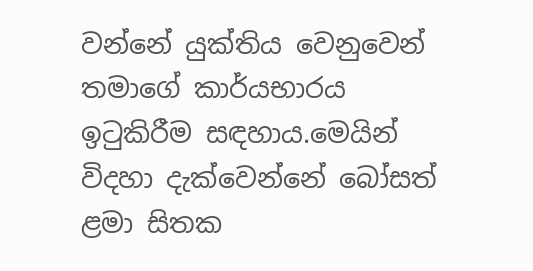වන්නේ යුක්තිය වෙනුවෙන් තමාගේ කාර්යභාරය ඉටුකිරීම සඳහාය.මෙයින් විදහා දැක්වෙන්නේ බෝසත් ළමා සිතක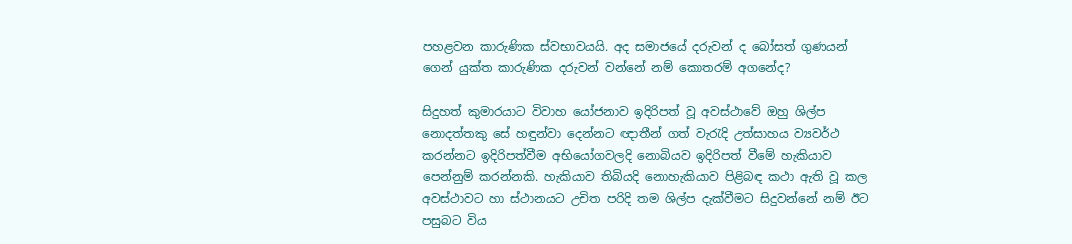පහළවන කාරුණික ස්වභාවයයි. අද සමාජයේ දරුවන් ද බෝසත් ගුණයන් ගෙන් යුක්ත කාරුණික දරුවන් වන්නේ නම් කොතරම් අගනේද?

සිදුහත් කුමාරයාට විවාහ යෝජනාව ඉදිරිපත් වූ අවස්ථාවේ ඔහු ශිල්ප නොදත්තකු සේ හඳුන්වා දෙන්නට ඥාතීන් ගත් වැරැදි උත්සාහය ව්‍යවර්ථ කරන්නට ඉදිරිපත්වීම අභියෝගවලදි නොබියව ඉදිරිපත් වීමේ හැකියාව පෙන්නුම් කරන්නකි. හැකියාව තිබියදි නොහැකියාව පිළිබඳ කථා ඇති වූ කල අවස්ථාවට හා ස්ථානයට උචිත පරිදි තම ශිල්ප දැක්වීමට සිදුවන්නේ නම් ඊට පසුබට විය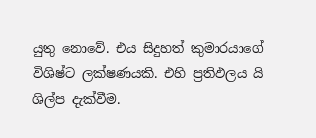යුතු නොවේ. එය සිදුහත් කුමාරයාගේ විශිෂ්ට ලක්ෂණයකි. එහි ප්‍රතිඵලය යි ශිල්ප දැක්වීම.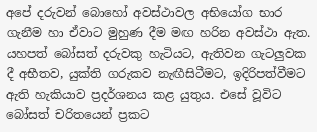අපේ දරුවන් බොහෝ අවස්ථාවල අභියෝග භාර ගැනීම හා ඒවාට මුහුණ දීම මඟ හරින අවස්ථා ඇත. යහපත් බෝසත් දරුවකු හැටියට, ඇතිවන ගැටලුවක දී අභීතව, යුක්ති ගරුකව නැඟීසිටීමට, ඉදිරිපත්වීමට ඇති හැකියාව ප්‍රදර්ශනය කළ යුතුය. එසේ වූවිට බෝසත් චරිතයෙන් ප්‍රකට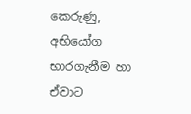කෙරුණු, අභියෝග භාරගැනීම හා ඒවාට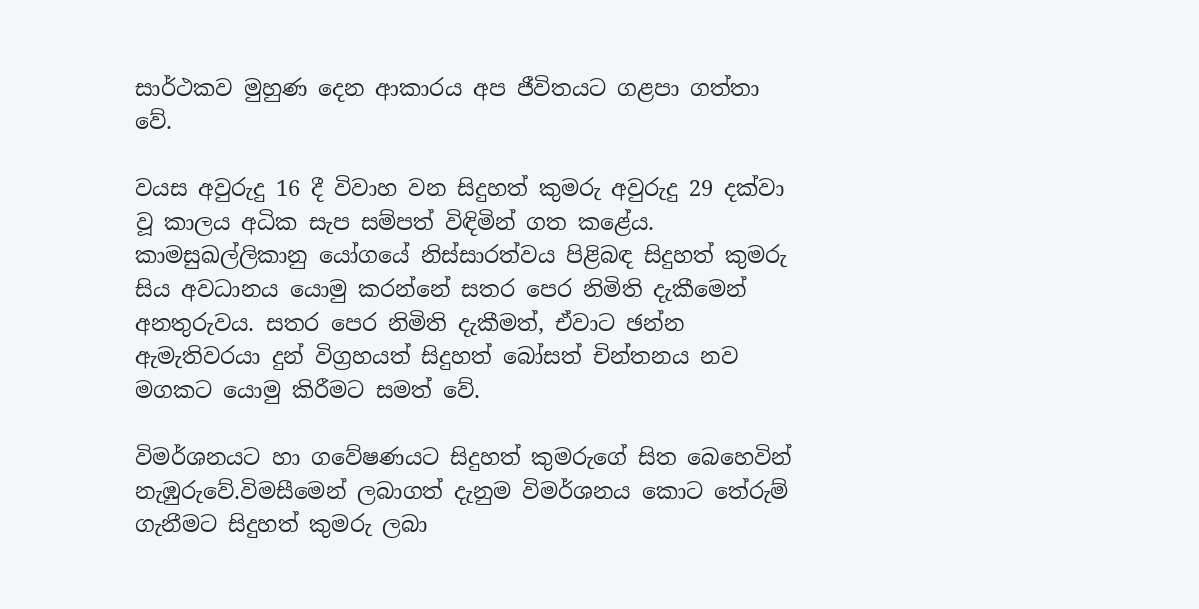සාර්ථකව මුහුණ දෙන ආකාරය අප ජීවිතයට ගළපා ගත්තා වේ.

වයස අවුරුදු 16 දී විවාහ වන සිදුහත් කුමරු අවුරුදු 29 දක්වා වූ කාලය අධික සැප සම්පත් විඳිමින් ගත කළේය. කාමසුඛල්ලිකානු යෝගයේ නිස්සාරත්වය පිළිබඳ සිදුහත් කුමරු සිය අවධානය යොමු කරන්නේ සතර පෙර නිමිති දැකීමෙන් අනතුරුවය. සතර පෙර නිමිති දැකීමත්, ඒවාට ඡන්න ඇමැතිවරයා දුන් විග්‍රහයත් සිදුහත් බෝසත් චින්තනය නව මගකට යොමු කිරීමට සමත් වේ.

විමර්ශනයට හා ගවේෂණයට සිදුහත් කුමරුගේ සිත බෙහෙවින් නැඹුරුවේ.විමසීමෙන් ලබාගත් දැනුම විමර්ශනය කොට තේරුම් ගැනීමට සිදුහත් කුමරු ලබා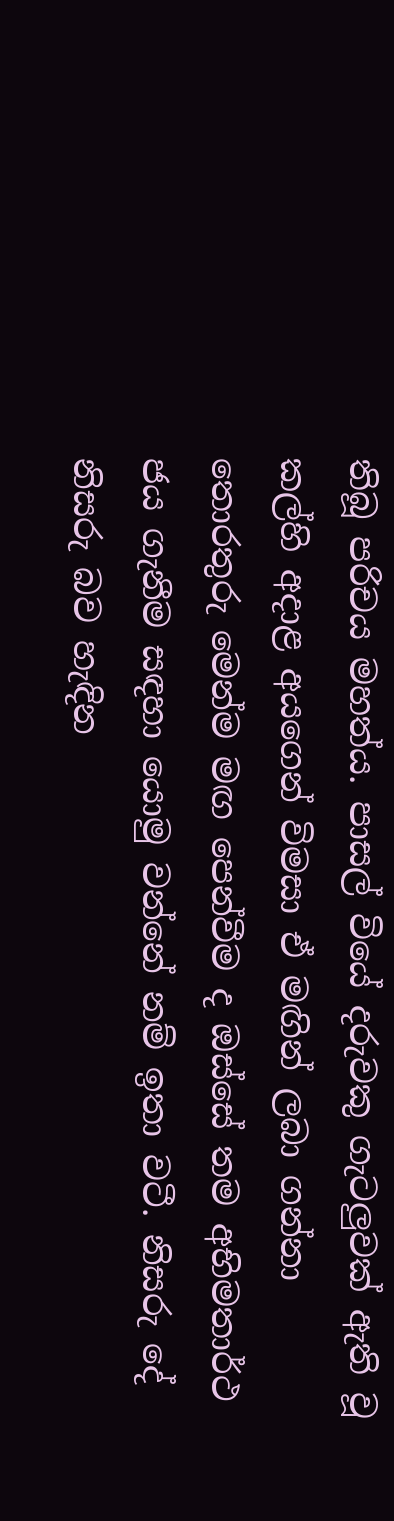තිබූ පරිචය මහත්ය. පාසල් වියේ දරුවකු ගැටලුවක් ඇති වූ කල්හි අදාළ අයගෙන් විමසා ඒ මඟින් ලබා ගන්නා තොරතුරු මෙන්ම මඟ පෙන්වීම ද ඔස්සේ තම අභිමතාර්ථ ජය ගැනීම සඳහා යොමු වන්නේ නම් ඉතා වටී. නිසරු දේ නිසරු බව හැඳින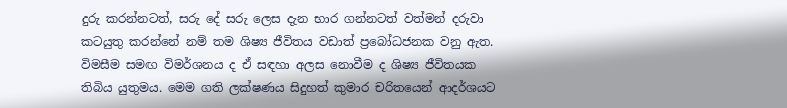දුරු කරන්නටත්, සරු දේ සරු ලෙස දැන භාර ගන්නටත් වත්මන් දරුවා කටයුතු කරන්නේ නම් තම ශිෂ්‍ය ජීවිතය වඩාත් ප්‍රබෝධජනක වනු ඇත. විමසීම සමඟ විමර්ශනය ද ඒ සඳහා අලස නොවීම ද ශිෂ්‍ය ජීවිතයක තිබිය යුතුමය. මෙම ගති ලක්ෂණය සිදුහත් කුමාර චරිතයෙන් ආදර්ශයට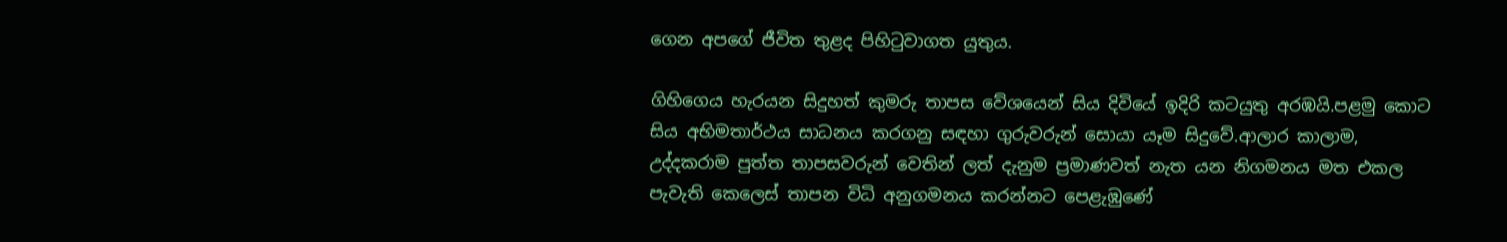ගෙන අපගේ ජීවිත තුළද පිහිටුවාගත යුතුය.

ගිහිගෙය හැරයන සිදුහත් කුමරු තාපස වේශයෙන් සිය දිවියේ ඉදිරි කටයුතු අරඹයි.පළමු කොට සිය අභිමතාර්ථය සාධනය කරගනු සඳහා ගුරුවරුන් සොයා යෑම සිදුවේ.ආලාර කාලාම, උද්දකරාම පුත්ත තාපසවරුන් වෙතින් ලත් දැනුම ප්‍රමාණවත් නැත යන නිගමනය මත එකල පැවැති කෙලෙස් තාපන විධි අනුගමනය කරන්නට පෙළැඹුණේ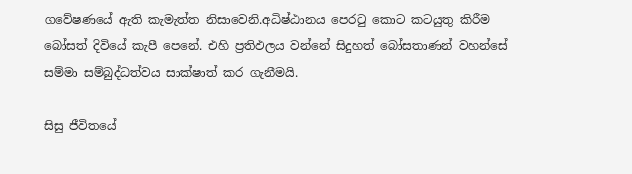ගවේෂණයේ ඇති කැමැත්ත නිසාවෙනි.අධිෂ්ඨානය පෙරටු කොට කටයුතු කිරීම බෝසත් දිවියේ කැපී පෙනේ. එහි ප්‍රතිඵලය වන්නේ සිදුහත් බෝසතාණන් වහන්සේ සම්මා සම්බුද්ධත්වය සාක්ෂාත් කර ගැනීමයි.

සිසු ජීවිතයේ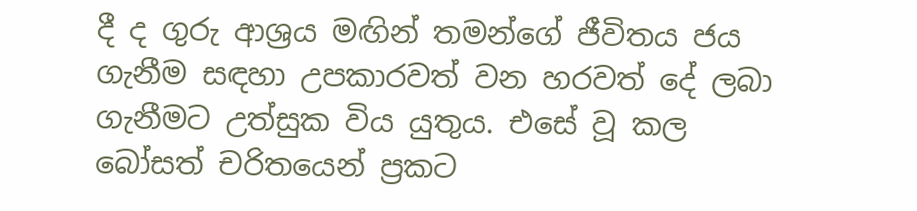දී ද ගුරු ආශ්‍රය මඟින් තමන්ගේ ජීවිතය ජය ගැනීම සඳහා උපකාරවත් වන හරවත් දේ ලබා ගැනීමට උත්සුක විය යුතුය. එසේ වූ කල බෝසත් චරිතයෙන් ප්‍රකට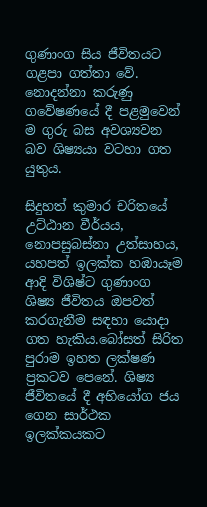ගුණාංග සිය ජීවිතයට ගළපා ගත්තා වේ. නොදන්නා කරුණු ගවේෂණයේ දී පළමුවෙන් ම ගුරු බස අවශ්‍යවන බව ශිෂ්‍යයා වටහා ගත යුතුය.

සිදුහත් කුමාර චරිතයේ උට්ඨාන වීර්යය, නොපසුබස්නා උත්සාහය, යහපත් ඉලක්ක හඹායෑම ආදි විශිෂ්ට ගුණාංග ශිෂ්‍ය ජීවිතය ඔපවත් කරගැනීම සඳහා යොදා ගත හැකිය.බෝසත් සිරිත පුරාම ඉහත ලක්ෂණ ප්‍රකටව පෙනේ. ශිෂ්‍ය ජීවිතයේ දී අභියෝග ජය ගෙන සාර්ථක ඉලක්කයකට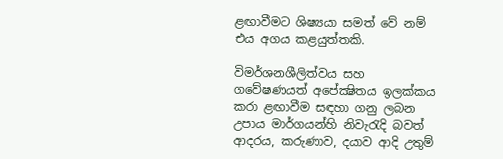ළඟාවීමට ශිෂ්‍යයා සමත් වේ නම් එය අගය කළයුත්තකි.

විමර්ශනශීලිත්වය සහ ගවේෂණයත් අපේක්‍ෂිතය ඉලක්කය කරා ළඟාවීම සඳහා ගනු ලබන උපාය මාර්ගයන්හි නිවැරැදි බවත් ආදරය, කරුණාව, දයාව ආදි උතුම්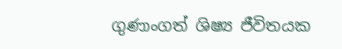ගුණාංගත් ශිෂ්‍ය ජීවිතයක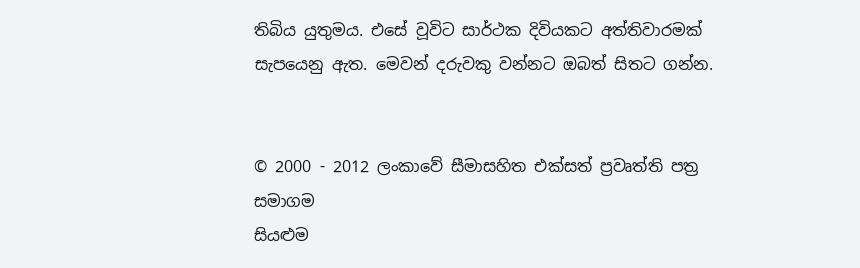තිබිය යුතුමය. එසේ වූවිට සාර්ථක දිවියකට අත්තිවාරමක් සැපයෙනු ඇත. මෙවන් දරුවකු වන්නට ඔබත් සිතට ගන්න.


© 2000 - 2012 ලංකාවේ සීමාසහිත එක්සත් ප්‍රවෘත්ති පත්‍ර සමාගම
සියළුම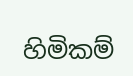හිමිකම්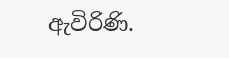ඇවිරිණි.